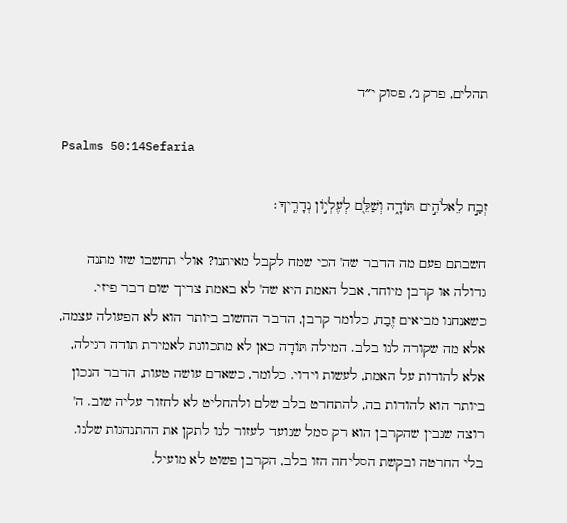תהלים, פרק נ׳, פסוק י״ד

Psalms 50:14Sefaria

זְבַ֣ח לֵאלֹהִ֣ים תּוֹדָ֑ה וְשַׁלֵּ֖ם לְעֶלְי֣וֹן נְדָרֶֽיךָ׃

חשבתם פעם מה הדבר שה' הכי שמח לקבל מאיתנו? אולי תחשבו שזו מתנה גדולה או קרבן מיוחד, אבל האמת היא שה' לא באמת צריך שום דבר פיזי. כשאנחנו מביאים זֶבַח, כלומר קרבן, הדבר החשוב ביותר הוא לא הפעולה עצמה, אלא מה שקורה לנו בלב. המילה תּוֹדָה כאן לא מתכוונת לאמירת תודה רגילה, אלא להודות על האמת, לעשות וידוי. כלומר, כשאדם עושה טעות, הדבר הנכון ביותר הוא להודות בה, להתחרט בלב שלם ולהחליט לא לחזור עליה שוב. ה' רוצה שנבין שהקרבן הוא רק סמל שנועד לעזור לנו לתקן את ההתנהגות שלנו. בלי החרטה ובקשת הסליחה הזו בלב, הקרבן פשוט לא מועיל.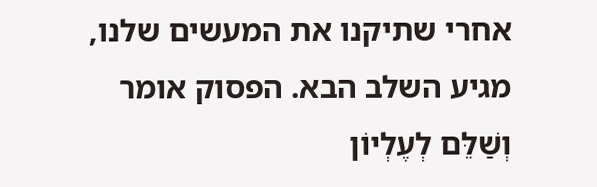אחרי שתיקנו את המעשים שלנו, מגיע השלב הבא. הפסוק אומר וְשַׁלֵּם לְעֶלְיוֹן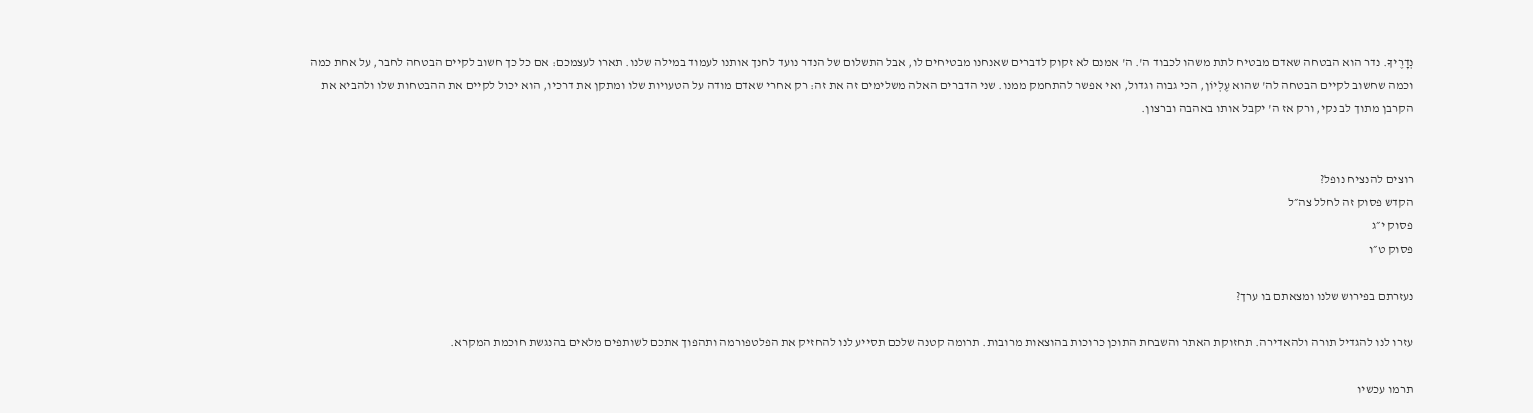נְדָרֶיךָ. נדר הוא הבטחה שאדם מבטיח לתת משהו לכבוד ה'. ה' אמנם לא זקוק לדברים שאנחנו מבטיחים לו, אבל התשלום של הנדר נועד לחנך אותנו לעמוד במילה שלנו. תארו לעצמכם: אם כל כך חשוב לקיים הבטחה לחבר, על אחת כמה וכמה שחשוב לקיים הבטחה לה' שהוא עֶלְיוֹן, הכי גבוה וגדול, ואי אפשר להתחמק ממנו. שני הדברים האלה משלימים זה את זה: רק אחרי שאדם מודה על הטעויות שלו ומתקן את דרכיו, הוא יכול לקיים את ההבטחות שלו ולהביא את הקרבן מתוך לב נקי, ורק אז ה' יקבל אותו באהבה וברצון.


רוצים להנציח נופל?
הקדש פסוק זה לחלל צה״ל
פסוק י״ג
פסוק ט״ו

נעזרתם בפירוש שלנו ומצאתם בו ערך?

עזרו לנו להגדיל תורה ולהאדירה. תחזוקת האתר והשבחת התוכן כרוכות בהוצאות מרובות. תרומה קטנה שלכם תסייע לנו להחזיק את הפלטפורמה ותהפוך אתכם לשותפים מלאים בהנגשת חוכמת המקרא.

תרמו עכשיו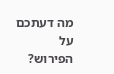מה דעתכם על הפירוש?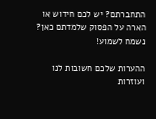התחברתם? יש לכם חידוש או הארה על הפסוק שלמדתם כאן? נשמח לשמוע!

ההערות שלכם חשובות לנו ועוזרות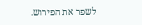לשפר את הפירוש.